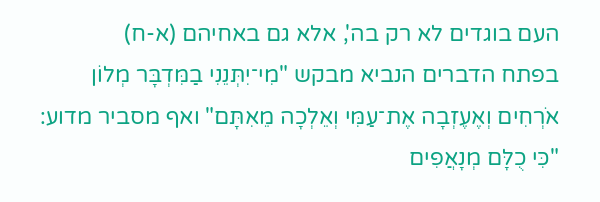העם בוגדים לא רק בה', אלא גם באחיהם (א-ח)
בפתח הדברים הנביא מבקש "מִי־יִתְּנֵנִי בַמִּדְבָּר מְלוֹן אֹרְחִים וְאֶעֶזְבָה אֶת־עַמִּי וְאֵלְכָה מֵאִתָּם" ואף מסביר מדוע: "כִּי כֻלָּם מְנָאֲפִים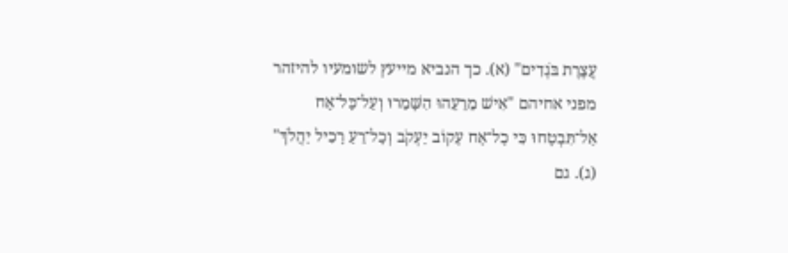עֲצֶרֶת בֹּגְדִים" (א). כך הנביא מייעץ לשומעיו להיזהר מפני אחיהם "אִישׁ מֵרֵעֵהוּ הִשָּׁמֵרוּ וְעַל־כָּל־אָח אַל־תִּבְטָחוּ כִּי כָל־אָח עָקוֹב יַעְקֹב וְכָל־רֵעַ רָכִיל יַהֲלֹךְ" (ג). גם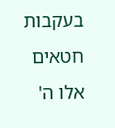בעקבות חטאים אלו ה'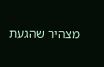מצהיר שהגעת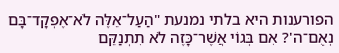הפורענות היא בלתי נמנעת "הַעַל־אֵלֶּה לֹא־אֶפְקָד־בָּם נְאֻם־ה'? אִם בְּגוֹי אֲשֶׁר־כָּזֶה לֹא תִתְנַקֵּם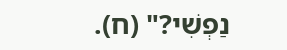נַפְשִׁי?" (ח).